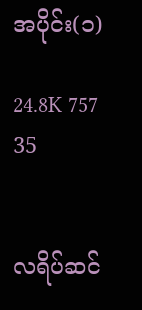အပိုင်း(၁)

24.8K 757 35


လရိပ်ဆင်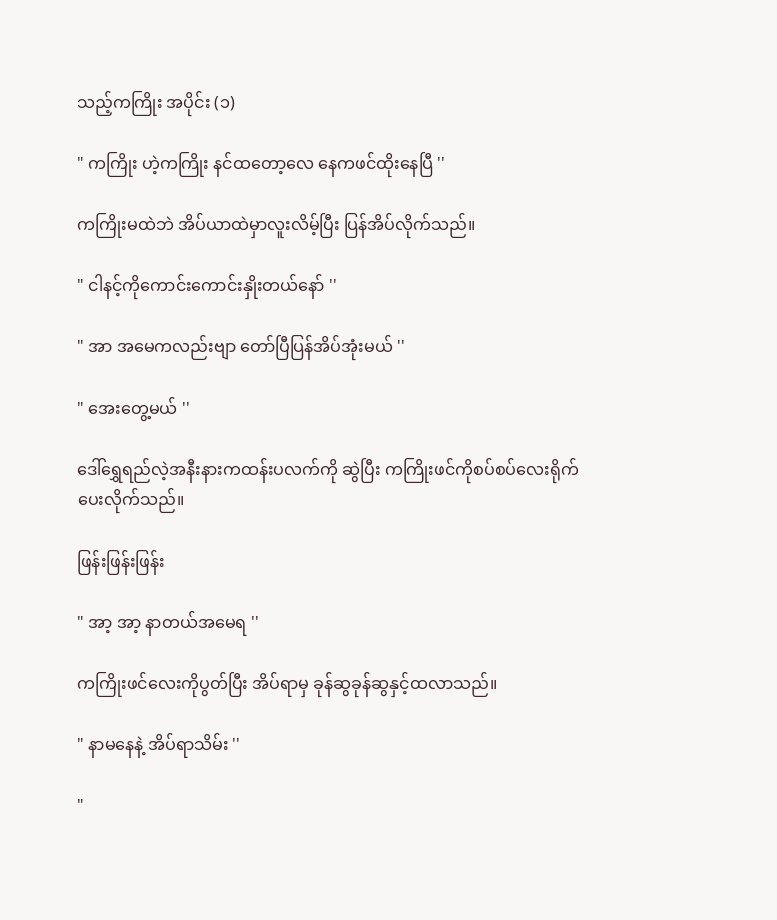သည့်ကကြိုး အပိုင်း (၁)

" ကကြိုး ဟဲ့ကကြိုး နင်ထတော့လေ နေကဖင်ထိုးနေပြီ ''

ကကြိုးမထဲဘဲ အိပ်ယာထဲမှာလူးလိမ့်ပြီး ပြန်အိပ်လိုက်သည်။

" ငါနင့်ကိုကောင်းကောင်းနှိုးတယ်နော် ''

" အာ အမေကလည်းဗျာ တော်ပြီပြန်အိပ်အုံးမယ် ''

" အေးတွေ့မယ် ''

ဒေါ်ရွှေရည်လဲ့အနီးနားကထန်းပလက်ကို ဆွဲပြီး ကကြိုးဖင်ကိုစပ်စပ်လေးရိုက်ပေးလိုက်သည်။

ဖြန်းဖြန်းဖြန်း

" အာ့ အာ့ နာတယ်အမေရ ''

ကကြိုးဖင်လေးကိုပွတ်ပြီး အိပ်ရာမှ ခုန်ဆွခုန်ဆွနှင့်ထလာသည်။

" နာမနေနဲ့ အိပ်ရာသိမ်း ''

"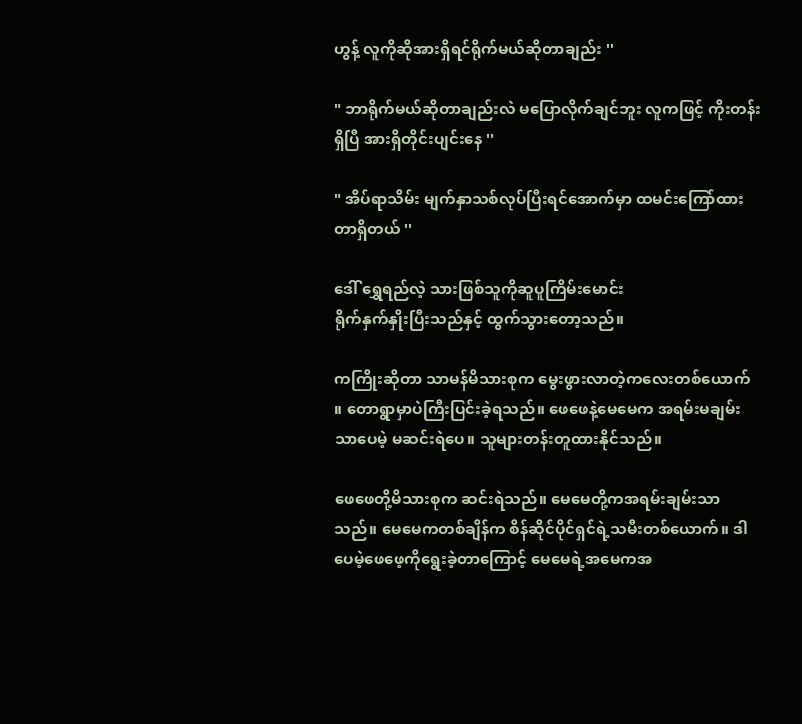ဟွန့် လူကိုဆိုအားရှိရင်ရိုက်မယ်ဆိုတာချည်း ''

" ဘာရိုက်မယ်ဆိုတာချည်းလဲ မပြောလိုက်ချင်ဘူး လူကဖြင့် ကိုးတန်းရှိပြီ အားရှိတိုင်းပျင်းနေ ''

" အိပ်ရာသိမ်း မျက်နှာသစ်လုပ်ပြီးရင်အောက်မှာ ထမင်းကြော်ထားတာရှိတယ် ''

ဒေါ် ရွှေရည်လဲ့ သားဖြစ်သူကိုဆူပူကြိမ်းမောင်း
ရိုက်နှက်နှိုးပြီးသည်နှင့် ထွက်သွားတော့သည်။

ကကြိုးဆိုတာ သာမန်မိသားစုက မွေးဖွားလာတဲ့ကလေးတစ်ယောက် ။ တောရွာမှာပဲကြီးပြင်းခဲ့ရသည်။ ဖေဖေနဲ့မေမေက အရမ်းမချမ်းသာပေမဲ့ မဆင်းရဲပေ။ သူများတန်းတူထားနိုင်သည်။

ဖေဖေတို့မိသားစုက ဆင်းရဲသည်။ မေမေတို့ကအရမ်းချမ်းသာသည်။ မေမေကတစ်ချိန်က စိန်ဆိုင်ပိုင်ရှင်ရဲ့သမီးတစ်ယောက်။ ဒါပေမဲ့ဖေဖေ့ကိုရွေးခဲ့တာကြောင့် မေမေရဲ့အမေကအ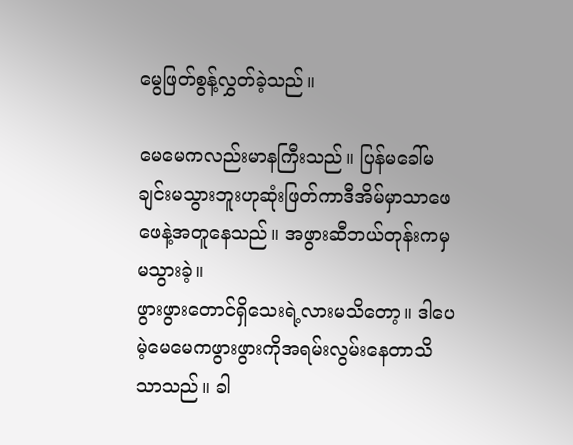မွေဖြတ်စွန့်လွှတ်ခဲ့သည်။

မေမေကလည်းမာနကြီးသည်။ ပြန်မခေါ်မချင်းမသွားဘူးဟုဆုံးဖြတ်ကာဒီအိမ်မှာသာဖေဖေနဲ့အတူနေသည်။ အဖွားဆီဘယ်တုန်းကမှမသွားခဲ့။
ဖွားဖွားတောင်ရှိသေးရဲ့လားမသိတော့။ ဒါပေမဲ့မေမေကဖွားဖွားကိုအရမ်းလွမ်းနေတာသိသာသည်။ ခါ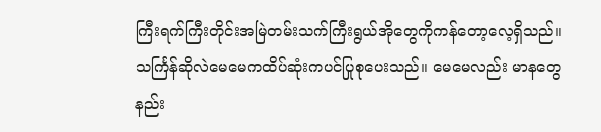ကြီးရက်ကြီးတိုင်းအမြဲတမ်းသက်ကြီးရွယ်အိုတွေကိုကန်တော့လေ့ရှိသည်။ သင်္ကြန်ဆိုလဲမေမေကထိပ်ဆုံးကပင်ပြုစုပေးသည်။ မေမေလည်း မာနတွေနည်း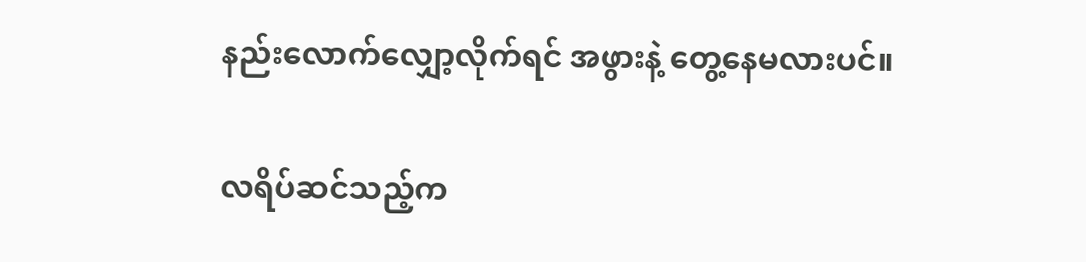နည်းလောက်လျှော့လိုက်ရင် အဖွားနဲ့ တွေ့နေမလားပင်။

လရိပ်ဆင်သည့်က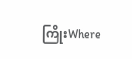ကြိုးWhere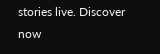stories live. Discover now